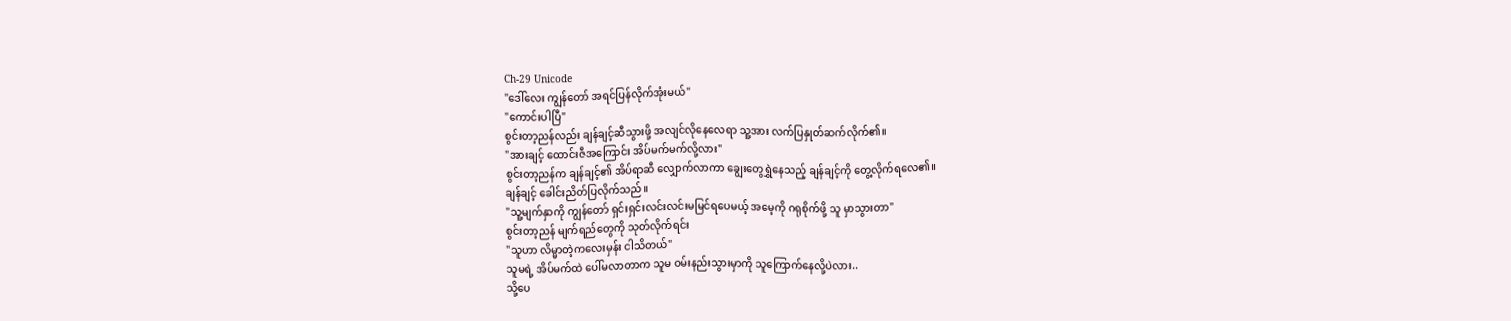Ch-29 Unicode
"ဒေါ်လေး ကျွန်တော် အရင်ပြန်လိုက်အုံးမယ်"
"ကောင်းပါပြီ"
စွင်းတာ့ညန်လည်း ချန်ချင့်ဆီသွားဖို့ အလျင်လိုနေလေရာ သူ့အား လက်ပြနှုတ်ဆက်လိုက်၏။
"အားချင့် ထောင်းဇီအကြောင်း အိပ်မက်မက်လို့လား"
စွင်းတာ့ညန်က ချန်ချင့်၏ အိပ်ရာဆီ လျှောက်လာကာ ချွေးတွေရွှဲနေသည့် ချန်ချင့်ကို တွေ့လိုက်ရလေ၏။
ချန်ချင့် ခေါင်းညိတ်ပြလိုက်သည်။
"သူ့မျက်နှာကို ကျွန်တော် ရှင်းရှင်းလင်းလင်းမမြင်ရပေမယ့် အမေ့ကို ဂရုစိုက်ဖို့ သူ မှာသွားတာ"
စွင်းတာ့ညန် မျက်ရည်တွေကို သုတ်လိုက်ရင်း
"သူဟာ လိမ္မာတဲ့ကလေးမှန်း ငါသိတယ်"
သူမရဲ့ အိပ်မက်ထဲ ပေါ်မလာတာက သူမ ဝမ်းနည်းသွားမှာကို သူကြောက်နေလို့ပဲလား..
သို့ပေ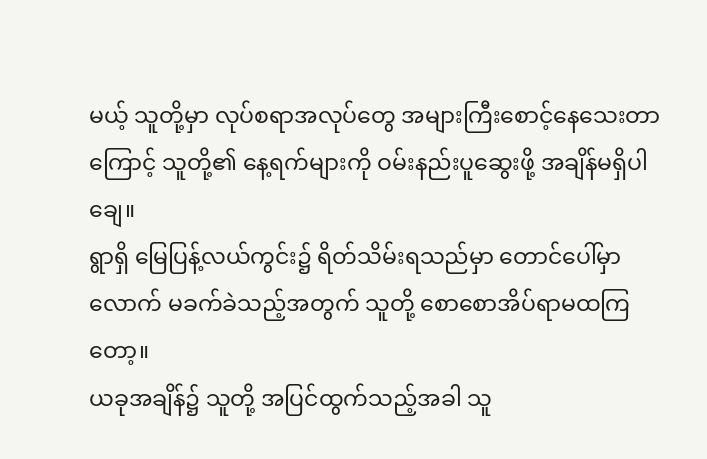မယ့် သူတို့မှာ လုပ်စရာအလုပ်တွေ အများကြီးစောင့်နေသေးတာကြောင့် သူတို့၏ နေ့ရက်များကို ဝမ်းနည်းပူဆွေးဖို့ အချိန်မရှိပါချေ။
ရွာရှိ မြေပြန့်လယ်ကွင်း၌ ရိတ်သိမ်းရသည်မှာ တောင်ပေါ်မှာလောက် မခက်ခဲသည့်အတွက် သူတို့ စောစောအိပ်ရာမထကြတော့။
ယခုအချိန်၌ သူတို့ အပြင်ထွက်သည့်အခါ သူ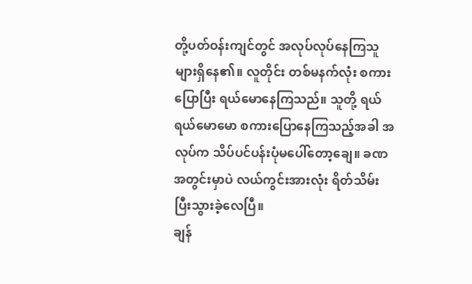တို့ပတ်ဝန်းကျင်တွင် အလုပ်လုပ်နေကြသူများရှိနေ၏။ လူတိုင်း တစ်မနက်လုံး စကားပြောပြီး ရယ်မောနေကြသည်။ သူတို့ ရယ်ရယ်မောမော စကားပြောနေကြသည့်အခါ အလုပ်က သိပ်ပင်ပန်းပုံမပေါ်တော့ချေ။ ခဏအတွင်းမှာပဲ လယ်ကွင်းအားလုံး ရိတ်သိမ်းပြီးသွားခဲ့လေပြီ။
ချန်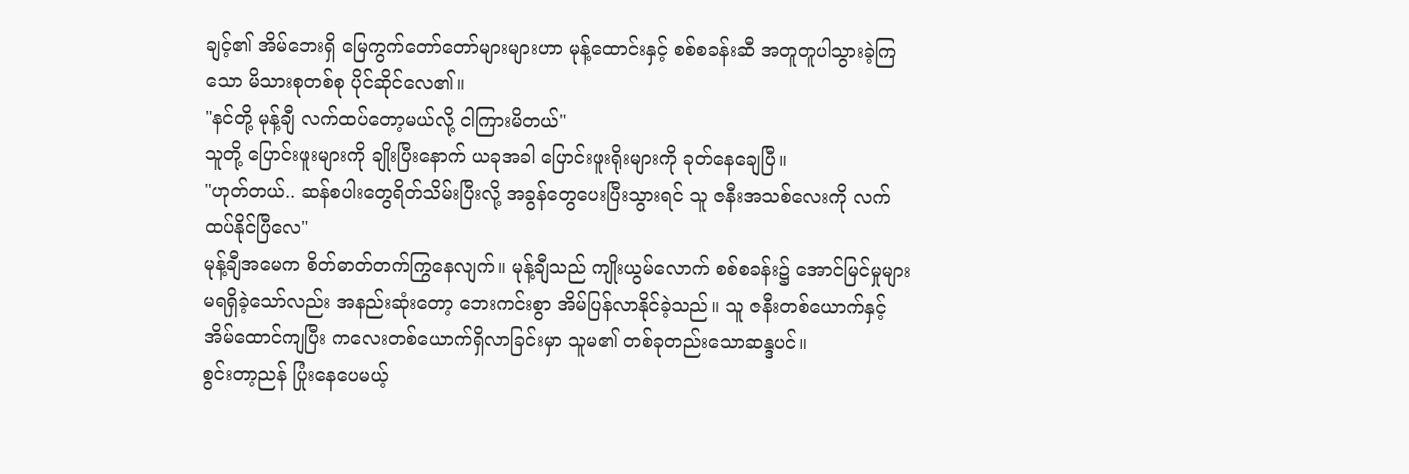ချင့်၏ အိမ်ဘေးရှိ မြေကွက်တော်တော်များများဟာ မုန့်ထောင်းနှင့် စစ်စခန်းဆီ အတူတူပါသွားခဲ့ကြသော မိသားစုတစ်စု ပိုင်ဆိုင်လေ၏။
"နင်တို့ မုန့်ချီ လက်ထပ်တော့မယ်လို့ ငါကြားမိတယ်"
သူတို့ ပြောင်းဖူးများကို ချိုးပြီးနောက် ယခုအခါ ပြောင်းဖူးရိုးများကို ခုတ်နေချေပြီ။
"ဟုတ်တယ်.. ဆန်စပါးတွေရိတ်သိမ်းပြီးလို့ အခွန်တွေပေးပြီးသွားရင် သူ ဇနီးအသစ်လေးကို လက်ထပ်နိုင်ပြီလေ"
မုန့်ချီအမေက စိတ်ဓာတ်တက်ကြွနေလျက်။ မုန့်ချီသည် ကျိုးယွမ်လောက် စစ်စခန်း၌ အောင်မြင်မှုများ မရရှိခဲ့သော်လည်း အနည်းဆုံးတော့ ဘေးကင်းစွာ အိမ်ပြန်လာနိုင်ခဲ့သည်။ သူ ဇနီးတစ်ယောက်နှင့် အိမ်ထောင်ကျပြီး ကလေးတစ်ယောက်ရှိလာခြင်းမှာ သူမ၏ တစ်ခုတည်းသောဆန္ဒပင်။
စွင်းတာ့ညန် ပြုံးနေပေမယ့်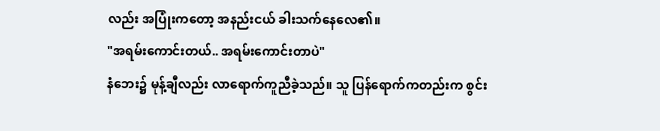လည်း အပြုံးကတော့ အနည်းငယ် ခါးသက်နေလေ၏။
"အရမ်းကောင်းတယ်.. အရမ်းကောင်းတာပဲ"
နံဘေး၌ မုန့်ချီလည်း လာရောက်ကူညီခဲ့သည်။ သူ ပြန်ရောက်ကတည်းက စွင်း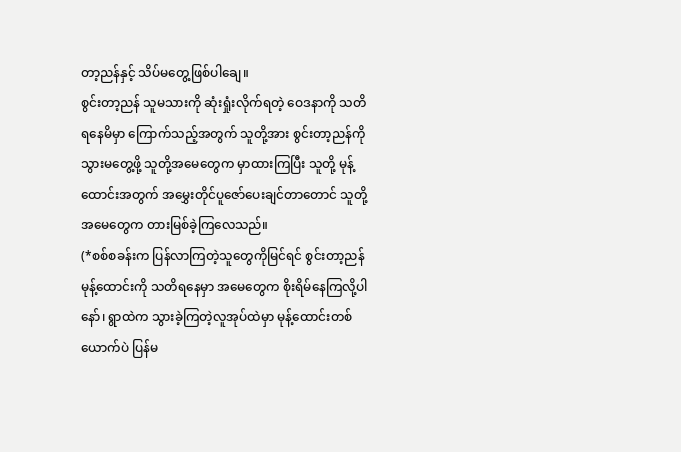တာ့ညန်နှင့် သိပ်မတွေ့ဖြစ်ပါချေ။
စွင်းတာ့ညန် သူမသားကို ဆုံးရှုံးလိုက်ရတဲ့ ဝေဒနာကို သတိရနေမိမှာ ကြောက်သည့်အတွက် သူတို့အား စွင်းတာ့ညန်ကို သွားမတွေ့ဖို့ သူတို့အမေတွေက မှာထားကြပြီး သူတို့ မုန့်ထောင်းအတွက် အမွှေးတိုင်ပူဇော်ပေးချင်တာတောင် သူတို့အမေတွေက တားမြစ်ခဲ့ကြလေသည်။
(*စစ်စခန်းက ပြန်လာကြတဲ့သူတွေကိုမြင်ရင် စွင်းတာ့ညန် မုန့်ထောင်းကို သတိရနေမှာ အမေတွေက စိုးရိမ်နေကြလို့ပါနော်၊ ရွာထဲက သွားခဲ့ကြတဲ့လူအုပ်ထဲမှာ မုန့်ထောင်းတစ်ယောက်ပဲ ပြန်မ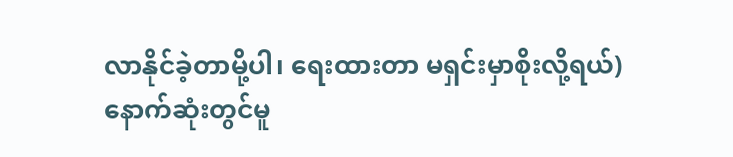လာနိုင်ခဲ့တာမို့ပါ၊ ရေးထားတာ မရှင်းမှာစိုးလို့ရယ်)
နောက်ဆုံးတွင်မူ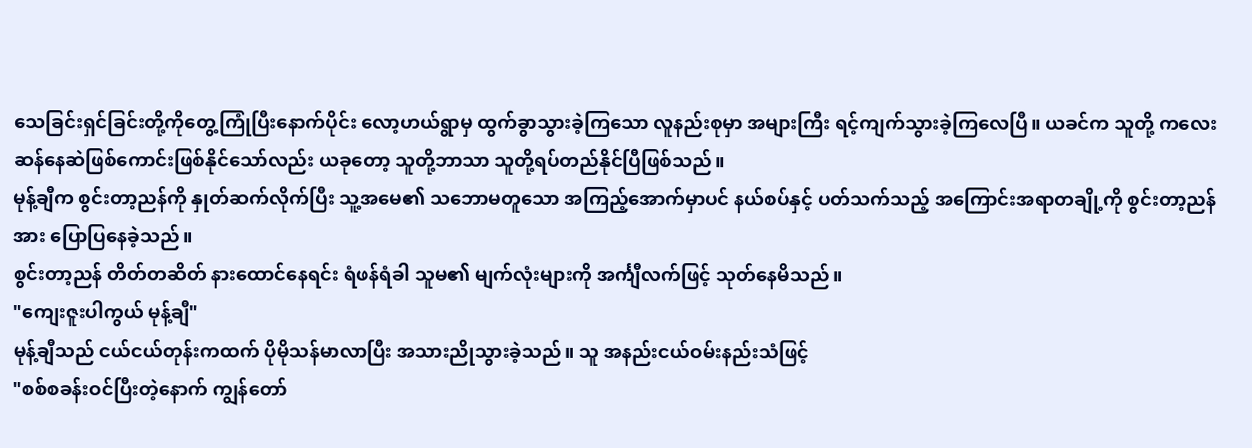သေခြင်းရှင်ခြင်းတို့ကိုတွေ့ကြုံပြီးနောက်ပိုင်း လော့ဟယ်ရွာမှ ထွက်ခွာသွားခဲ့ကြသော လူနည်းစုမှာ အများကြီး ရင့်ကျက်သွားခဲ့ကြလေပြီ။ ယခင်က သူတို့ ကလေးဆန်နေဆဲဖြစ်ကောင်းဖြစ်နိုင်သော်လည်း ယခုတော့ သူတို့ဘာသာ သူတို့ရပ်တည်နိုင်ပြီဖြစ်သည်။
မုန့်ချီက စွင်းတာ့ညန်ကို နှုတ်ဆက်လိုက်ပြီး သူ့အမေ၏ သဘောမတူသော အကြည့်အောက်မှာပင် နယ်စပ်နှင့် ပတ်သက်သည့် အကြောင်းအရာတချို့ကို စွင်းတာ့ညန်အား ပြောပြနေခဲ့သည်။
စွင်းတာ့ညန် တိတ်တဆိတ် နားထောင်နေရင်း ရံဖန်ရံခါ သူမ၏ မျက်လုံးများကို အင်္ကျီလက်ဖြင့် သုတ်နေမိသည်။
"ကျေးဇူးပါကွယ် မုန့်ချီ"
မုန့်ချီသည် ငယ်ငယ်တုန်းကထက် ပိုမိုသန်မာလာပြီး အသားညိုသွားခဲ့သည်။ သူ အနည်းငယ်ဝမ်းနည်းသံဖြင့်
"စစ်စခန်းဝင်ပြီးတဲ့နောက် ကျွန်တော်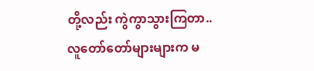တို့လည်း ကွဲကွာသွားကြတာ.. လူတော်တော်များများက မ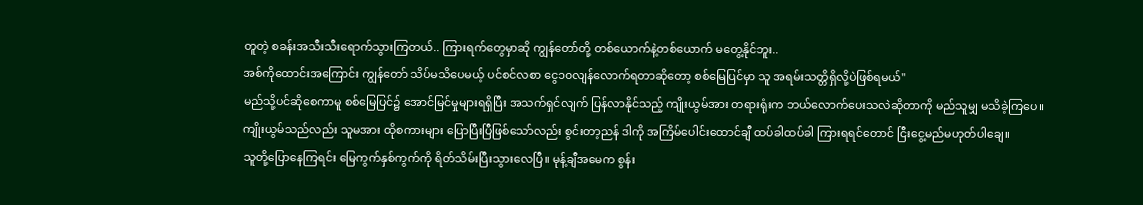တူတဲ့ စခန်းအသီးသီးရောက်သွားကြတယ်.. ကြားရက်တွေမှာဆို ကျွန်တော်တို့ တစ်ယောက်နဲ့တစ်ယောက် မတွေ့နိုင်ဘူး..
အစ်ကိုထောင်းအကြောင်း ကျွန်တော် သိပ်မသိပေမယ့် ပင်စင်လစာ ငွေ၁၀လျန်လောက်ရတာဆိုတော့ စစ်မြေပြင်မှာ သူ အရမ်းသတ္တိရှိလို့ပဲဖြစ်ရမယ်"
မည်သို့ပင်ဆိုစေကာမူ စစ်မြေပြင်၌ အောင်မြင်မှုများရရှိပြီး အသက်ရှင်လျက် ပြန်လာနိုင်သည့် ကျိုးယွမ်အား တရားရုံးက ဘယ်လောက်ပေးသလဲဆိုတာကို မည်သူမျှ မသိခဲ့ကြပေ။
ကျိုးယွမ်သည်လည်း သူမအား ထိုစကားများ ပြောပြီးပြီဖြစ်သော်လည်း စွင်းတာ့ညန် ဒါကို အကြိမ်ပေါင်းထောင်ချီ ထပ်ခါထပ်ခါ ကြားရရင်တောင် ငြီးငွေ့မည်မဟုတ်ပါချေ။
သူတို့ပြောနေကြရင်း မြေကွက်နှစ်ကွက်ကို ရိတ်သိမ်းပြီးသွားလေပြီ။ မုန့်ချီအမေက စွန်း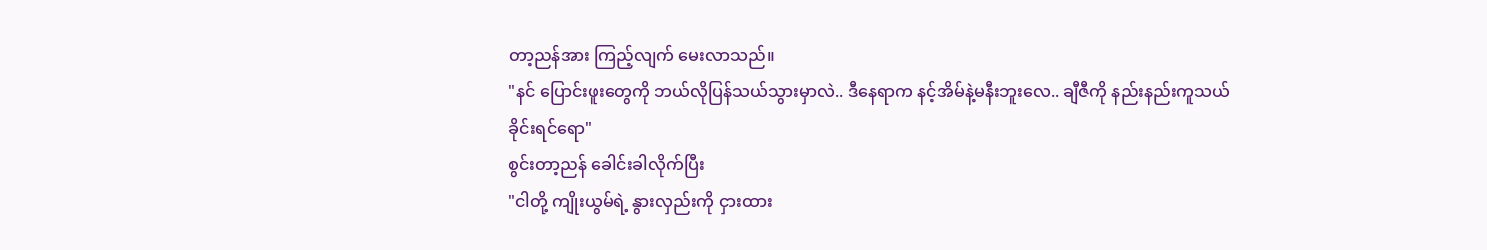တာ့ညန်အား ကြည့်လျက် မေးလာသည်။
"နင် ပြောင်းဖူးတွေကို ဘယ်လိုပြန်သယ်သွားမှာလဲ.. ဒီနေရာက နင့်အိမ်နဲ့မနီးဘူးလေ.. ချီဇီကို နည်းနည်းကူသယ်ခိုင်းရင်ရော"
စွင်းတာ့ညန် ခေါင်းခါလိုက်ပြီး
"ငါတို့ ကျိုးယွမ်ရဲ့ နွားလှည်းကို ငှားထား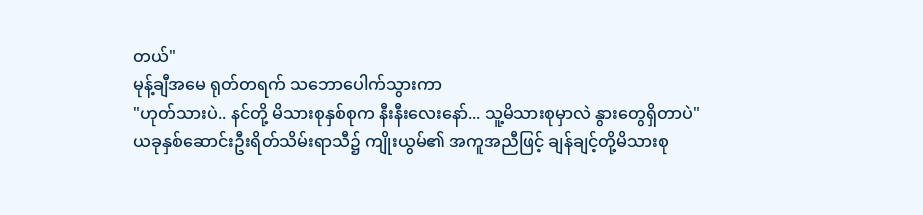တယ်"
မုန့်ချီအမေ ရုတ်တရက် သဘောပေါက်သွားကာ
"ဟုတ်သားပဲ.. နင်တို့ မိသားစုနှစ်စုက နီးနီးလေးနော်... သူ့မိသားစုမှာလဲ နွားတွေရှိတာပဲ"
ယခုနှစ်ဆောင်းဦးရိတ်သိမ်းရာသီ၌ ကျိုးယွမ်၏ အကူအညီဖြင့် ချန်ချင့်တို့မိသားစု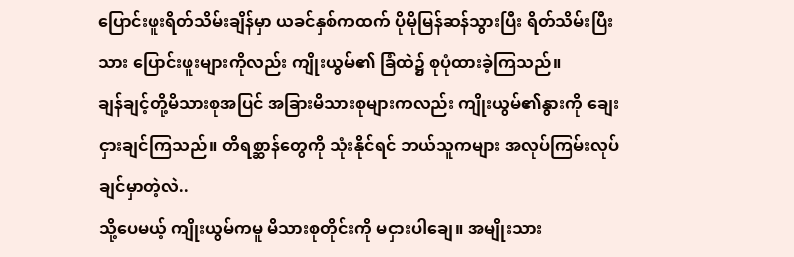ပြောင်းဖူးရိတ်သိမ်းချိန်မှာ ယခင်နှစ်ကထက် ပိုမိုမြန်ဆန်သွားပြီး ရိတ်သိမ်းပြီးသား ပြောင်းဖူးများကိုလည်း ကျိုးယွမ်၏ ခြံထဲ၌ စုပုံထားခဲ့ကြသည်။
ချန်ချင့်တို့မိသားစုအပြင် အခြားမိသားစုများကလည်း ကျိုးယွမ်၏နွားကို ချေးငှားချင်ကြသည်။ တိရစ္ဆာန်တွေကို သုံးနိုင်ရင် ဘယ်သူကများ အလုပ်ကြမ်းလုပ်ချင်မှာတဲ့လဲ..
သို့ပေမယ့် ကျိုးယွမ်ကမူ မိသားစုတိုင်းကို မငှားပါချေ။ အမျိုးသား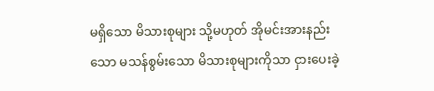မရှိသော မိသားစုများ သို့မဟုတ် အိုမင်းအားနည်းသော မသန်စွမ်းသော မိသားစုများကိုသာ ငှားပေးခဲ့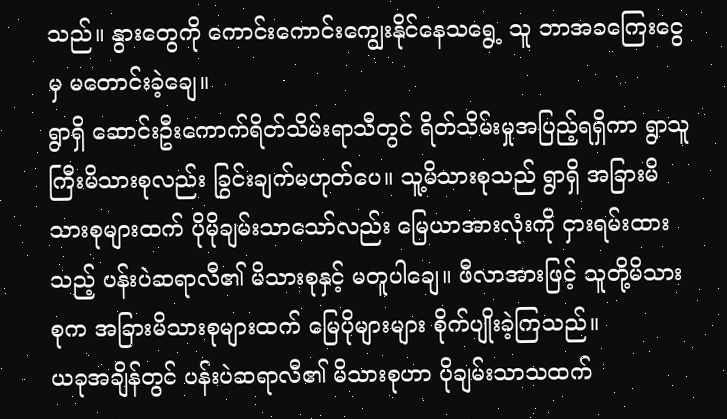သည်။ နွားတွေကို ကောင်းကောင်းကျွေးနိုင်နေသရွေ့ သူ ဘာအခကြေးငွေမှ မတောင်းခဲ့ချေ။
ရွာရှိ ဆောင်းဦးကောက်ရိတ်သိမ်းရာသီတွင် ရိတ်သိမ်းမှုအပြည့်ရရှိကာ ရွာသူကြီးမိသားစုလည်း ခြွင်းချက်မဟုတ်ပေ။ သူ့မိသားစုသည် ရွာရှိ အခြားမိသားစုများထက် ပိုမိုချမ်းသာသော်လည်း မြေယာအားလုံးကို ငှားရမ်းထားသည့် ပန်းပဲဆရာလီ၏ မိသားစုနှင့် မတူပါချေ။ ဖီလာအားဖြင့် သူတို့မိသားစုက အခြားမိသားစုများထက် မြေပိုများများ စိုက်ပျိုးခဲ့ကြသည်။
ယခုအချိန်တွင် ပန်းပဲဆရာလီ၏ မိသားစုဟာ ပိုချမ်းသာသထက်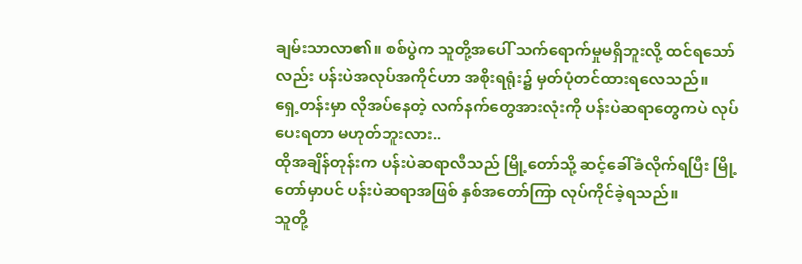ချမ်းသာလာ၏။ စစ်ပွဲက သူတို့အပေါ် သက်ရောက်မှုမရှိဘူးလို့ ထင်ရသော်လည်း ပန်းပဲအလုပ်အကိုင်ဟာ အစိုးရရုံး၌ မှတ်ပုံတင်ထားရလေသည်။
ရှေ့တန်းမှာ လိုအပ်နေတဲ့ လက်နက်တွေအားလုံးကို ပန်းပဲဆရာတွေကပဲ လုပ်ပေးရတာ မဟုတ်ဘူးလား..
ထိုအချိန်တုန်းက ပန်းပဲဆရာလီသည် မြို့တော်သို့ ဆင့်ခေါ်ခံလိုက်ရပြီး မြို့တော်မှာပင် ပန်းပဲဆရာအဖြစ် နှစ်အတော်ကြာ လုပ်ကိုင်ခဲ့ရသည်။
သူတို့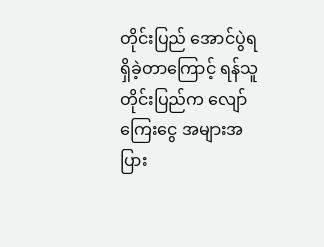တိုင်းပြည် အောင်ပွဲရရှိခဲ့တာကြောင့် ရန်သူတိုင်းပြည်က လျော်ကြေးငွေ အများအပြား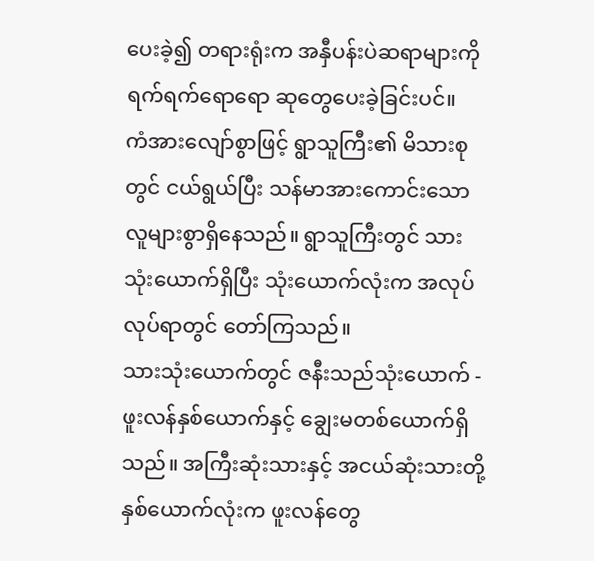ပေးခဲ့၍ တရားရုံးက အနှီပန်းပဲဆရာများကို ရက်ရက်ရောရော ဆုတွေပေးခဲ့ခြင်းပင်။
ကံအားလျော်စွာဖြင့် ရွာသူကြီး၏ မိသားစုတွင် ငယ်ရွယ်ပြီး သန်မာအားကောင်းသော လူများစွာရှိနေသည်။ ရွာသူကြီးတွင် သားသုံးယောက်ရှိပြီး သုံးယောက်လုံးက အလုပ်လုပ်ရာတွင် တော်ကြသည်။
သားသုံးယောက်တွင် ဇနီးသည်သုံးယောက် - ဖူးလန်နှစ်ယောက်နှင့် ချွေးမတစ်ယောက်ရှိသည်။ အကြီးဆုံးသားနှင့် အငယ်ဆုံးသားတို့နှစ်ယောက်လုံးက ဖူးလန်တွေ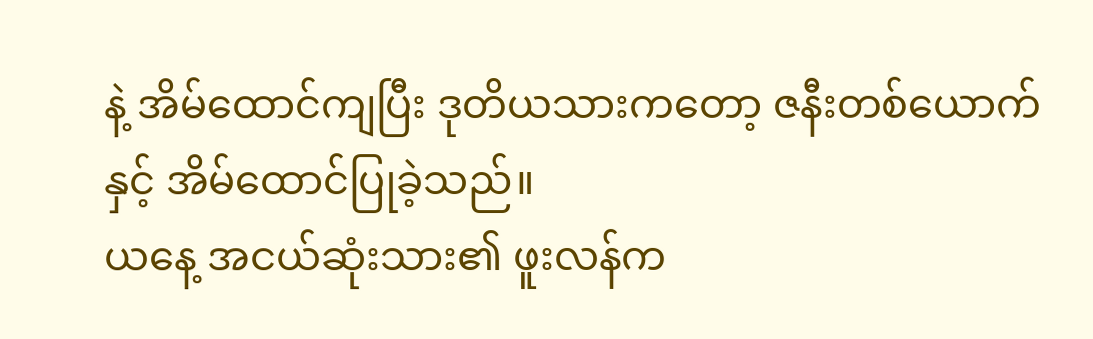နဲ့ အိမ်ထောင်ကျပြီး ဒုတိယသားကတော့ ဇနီးတစ်ယောက်နှင့် အိမ်ထောင်ပြုခဲ့သည်။
ယနေ့ အငယ်ဆုံးသား၏ ဖူးလန်က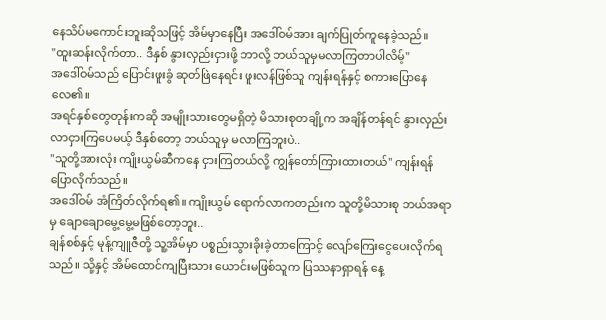နေသိပ်မကောင်းဘူးဆိုသဖြင့် အိမ်မှာနေပြီး အဒေါ်ဝမ်အား ချက်ပြုတ်ကူနေခဲ့သည်။
"ထူးဆန်းလိုက်တာ.. ဒီနှစ် နွားလှည်းငှားဖို့ ဘာလို့ ဘယ်သူမှမလာကြတာပါလိမ့်"
အဒေါ်ဝမ်သည် ပြောင်းဖူးခွံ ဆုတ်ဖြဲနေရင်း ဖူးလန်ဖြစ်သူ ကျန်းရန်နှင့် စကားပြောနေလေ၏။
အရင်နှစ်တွေတုန်းကဆို အမျိုးသားတွေမရှိတဲ့ မိသားစုတချို့က အချိန်တန်ရင် နွားလှည်းလာငှားကြပေမယ့် ဒီနှစ်တော့ ဘယ်သူမှ မလာကြဘူးပဲ..
"သူတို့အားလုံး ကျိုးယွမ်ဆီကနေ ငှားကြတယ်လို့ ကျွန်တော်ကြားထားတယ်" ကျန်းရန် ပြောလိုက်သည်။
အဒေါ်ဝမ် အံကြိတ်လိုက်ရ၏။ ကျိုးယွမ် ရောက်လာကတည်းက သူတို့မိသားစု ဘယ်အရာမှ ချောချောမွေ့မွေ့မဖြစ်တော့ဘူး..
ချန်စစ်နှင့် မုန့်ကျူဇီတို့ သူ့အိမ်မှာ ပစ္စည်းသွားခိုးခဲ့တာကြောင့် လျော်ကြေးငွေပေးလိုက်ရသည်။ သို့နှင့် အိမ်ထောင်ကျပြီးသား ယောင်းမဖြစ်သူက ပြဿနာရှာရန် နေ့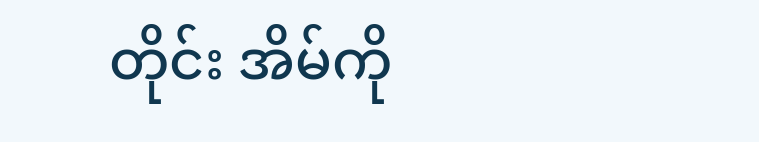တိုင်း အိမ်ကို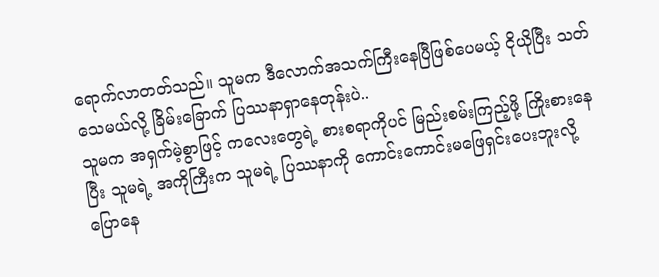ရောက်လာတတ်သည်။ သူမက ဒီလောက်အသက်ကြီးနေပြီဖြစ်ပေမယ့် ငိုယိုပြီး သတ်သေမယ်လို့ ခြိမ်းခြောက် ပြဿနာရှာနေတုန်းပဲ..
သူမက အရှက်မဲ့စွာဖြင့် ကလေးတွေရဲ့ စားစရာကိုပင် မြည်းစမ်းကြည့်ဖို့ ကြိုးစားနေပြီး သူမရဲ့ အကိုကြီးက သူမရဲ့ ပြဿနာကို ကောင်းကောင်းမဖြေရှင်းပေးဘူးလို့ ပြောနေ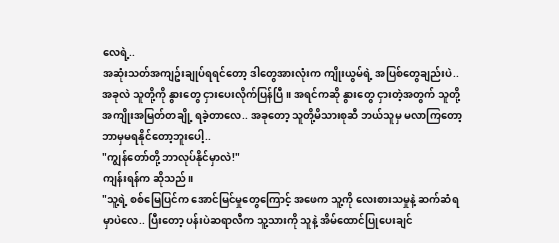လေရဲ့..
အဆုံးသတ်အကျဥ်းချုပ်ရရင်တော့ ဒါတွေအားလုံးက ကျိုးယွမ်ရဲ့ အပြစ်တွေချည်းပဲ..
အခုလဲ သူတို့ကို နွားတွေ ငှားပေးလိုက်ပြန်ပြီ။ အရင်ကဆို နွားတွေ ငှားတဲ့အတွက် သူတို့ အကျိုးအမြတ်တချို့ ရခဲ့တာလေ.. အခုတော့ သူတို့မိသားစုဆီ ဘယ်သူမှ မလာကြတော့ ဘာမှမရနိုင်တော့ဘူးပေါ့..
"ကျွန်တော်တို့ ဘာလုပ်နိုင်မှာလဲ!"
ကျန်းရန်က ဆိုသည်။
"သူ့ရဲ့ စစ်မြေပြင်က အောင်မြင်မှုတွေကြောင့် အဖေက သူ့ကို လေးစားသမှုနဲ့ ဆက်ဆံရမှာပဲလေ.. ပြီးတော့ ပန်းပဲဆရာလီက သူ့သားကို သူနဲ့ အိမ်ထောင်ပြုပေးချင်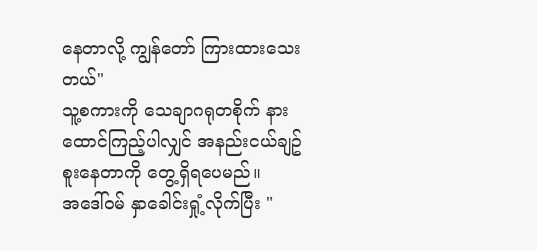နေတာလို့ ကျွန်တော် ကြားထားသေးတယ်"
သူ့စကားကို သေချာဂရုတစိုက် နားထောင်ကြည့်ပါလျှင် အနည်းငယ်ချဥ်စူးနေတာကို တွေ့ရှိရပေမည်။
အဒေါ်ဝမ် နှာခေါင်းရှုံ့လိုက်ပြီး "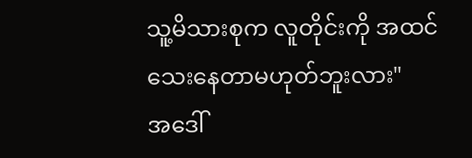သူ့မိသားစုက လူတိုင်းကို အထင်သေးနေတာမဟုတ်ဘူးလား"
အဒေါ်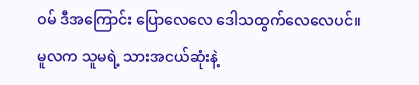ဝမ် ဒီအကြောင်း ပြောလေလေ ဒေါသထွက်လေလေပင်။
မူလက သူမရဲ့ သားအငယ်ဆုံးနဲ့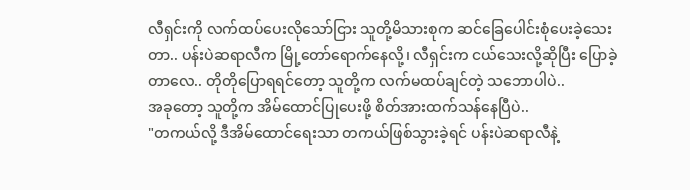လီရှင်းကို လက်ထပ်ပေးလိုသော်ငြား သူတို့မိသားစုက ဆင်ခြေပေါင်းစုံပေးခဲ့သေးတာ.. ပန်းပဲဆရာလီက မြို့တော်ရောက်နေလို့၊ လီရှင်းက ငယ်သေးလို့ဆိုပြီး ပြောခဲ့တာလေ.. တိုတိုပြောရရင်တော့ သူတို့က လက်မထပ်ချင်တဲ့ သဘောပါပဲ..
အခုတော့ သူတို့က အိမ်ထောင်ပြုပေးဖို့ စိတ်အားထက်သန်နေပြီပဲ..
"တကယ်လို့ ဒီအိမ်ထောင်ရေးသာ တကယ်ဖြစ်သွားခဲ့ရင် ပန်းပဲဆရာလီနဲ့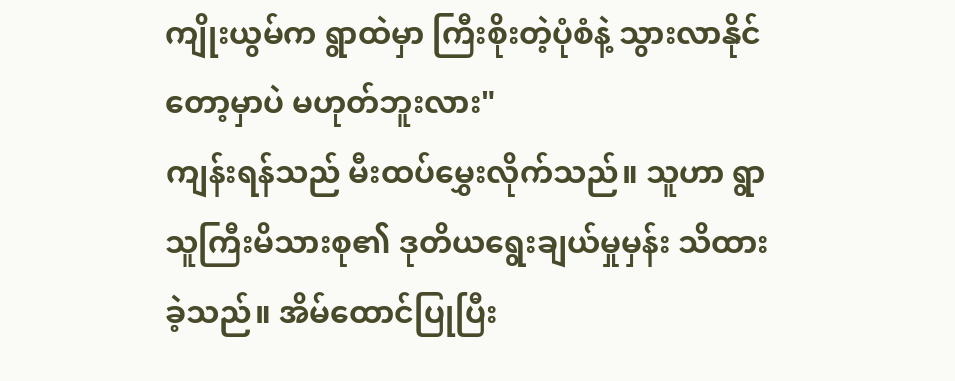ကျိုးယွမ်က ရွာထဲမှာ ကြီးစိုးတဲ့ပုံစံနဲ့ သွားလာနိုင်တော့မှာပဲ မဟုတ်ဘူးလား"
ကျန်းရန်သည် မီးထပ်မွှေးလိုက်သည်။ သူဟာ ရွာသူကြီးမိသားစု၏ ဒုတိယရွေးချယ်မှုမှန်း သိထားခဲ့သည်။ အိမ်ထောင်ပြုပြီး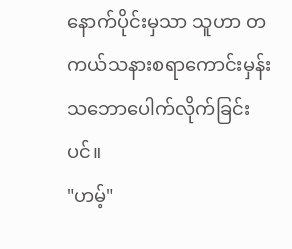နောက်ပိုင်းမှသာ သူဟာ တကယ်သနားစရာကောင်းမှန်း သဘောပေါက်လိုက်ခြင်းပင်။
"ဟမ့်"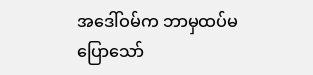အဒေါ်ဝမ်က ဘာမှထပ်မပြောသော်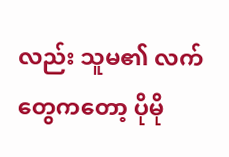လည်း သူမ၏ လက်တွေကတော့ ပိုမို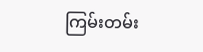ကြမ်းတမ်း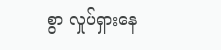စွာ လှုပ်ရှားနေ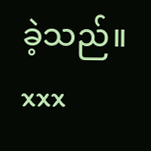ခဲ့သည်။
xxx